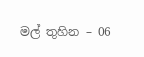මල් තුහින – 06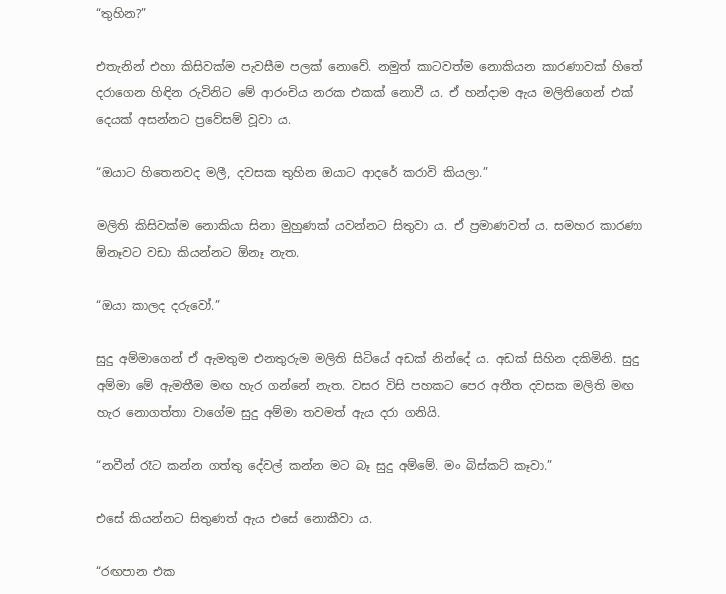“තුහින?”

එතැනින් එහා කිසිවක්ම පැවසීම පලක් නොවේ. නමුත් කාටවත්ම නොකියන කාරණාවක් හිතේ දරාගෙන හිඳින රුවිනිට මේ ආරංචිය නරක එකක් නොවී ය. ඒ හන්දාම ඇය මලිතිගෙන් එක් දෙයක් අසන්නට ප්‍රවේසම් වූවා ය.

“ඔයාට හිතෙනවද මලී, දවසක තුහින ඔයාට ආදරේ කරාවි කියලා.”

මලිති කිසිවක්ම නොකියා සිනා මුහුණක් යවන්නට සිතුවා ය. ඒ ප්‍රමාණවත් ය. සමහර කාරණා ඕනෑවට වඩා කියන්නට ඕනෑ නැත.

“ඔයා කාලද දරුවෝ.”

සුදු අම්මාගෙන් ඒ ඇමතුම එනතුරුම මලිති සිටියේ අඩක් නින්දේ ය. අඩක් සිහින දකිමිනි. සුදු අම්මා මේ ඇමතීම මඟ හැර ගන්නේ නැත. වසර විසි පහකට පෙර අතීත දවසක මලිති මඟ හැර නොගත්තා වාගේම සුදු අම්මා තවමත් ඇය දරා ගනියි.

“නවීන් රෑට කන්න ගත්තු දේවල් කන්න මට බෑ සුදු අම්මේ. මං බිස්කට් කෑවා.”

එසේ කියන්නට සිතුණත් ඇය එසේ නොකීවා ය.

“රඟපාන එක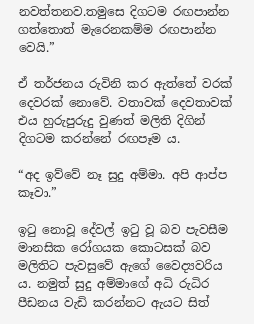නවත්තනව.තමුසෙ දිගටම රඟපාන්න ගත්තොත් මැරෙනකම්ම රඟපාන්න වෙයි.”

ඒ තර්ජනය රුවිනි කර ඇත්තේ වරක් දෙවරක් නොවේ. වතාවක් දෙවතාවක් එය හුරුපුරුදු වුණත් මලිති දිගින් දිගටම කරන්නේ රඟපෑම ය.

“අද ඉව්වේ නෑ සුදු අම්මා. අපි ආප්ප කෑවා.”

ඉටු නොවූ දේවල් ඉටු වූ බව පැවසීම මානසික රෝගයක කොටසක් බව මලිතිට පැවසුවේ ඇගේ වෛද්‍යවරිය ය. නමුත් සුදු අම්මාගේ අධි රුධිර පීඩනය වැඩි කරන්නට ඇයට සිත්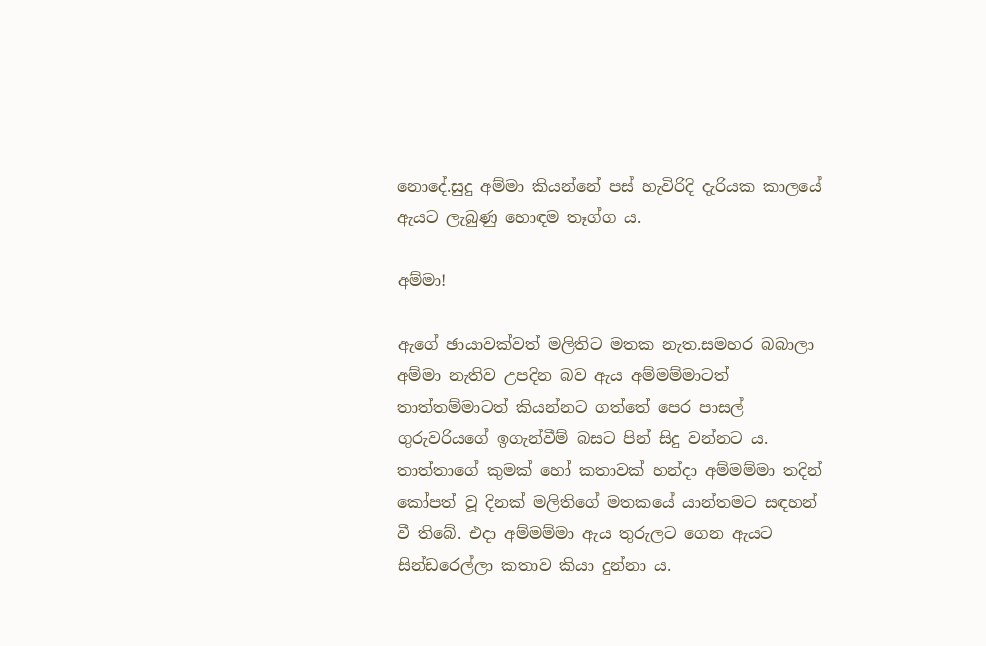නොදේ.සුදු අම්මා කියන්නේ පස් හැවිරිදි දැරියක කාලයේ ඇයට ලැබුණු හොඳම තෑග්ග ය.

අම්මා!

ඇගේ ඡායාවක්වත් මලිතිට මතක නැත.සමහර බබාලා අම්මා නැතිව උපදින බව ඇය අම්මම්මාටත් තාත්තම්මාටත් කියන්නට ගත්තේ පෙර පාසල් ගුරුවරියගේ ඉගැන්වීම් බසට පින් සිදු වන්නට ය. තාත්තාගේ කුමක් හෝ කතාවක් හන්දා අම්මම්මා තදින් කෝපත් වූ දිනක් මලිතිගේ මතකයේ යාන්තමට සඳහන් වී තිබේ. එදා අම්මම්මා ඇය තුරුලට ගෙන ඇයට සින්ඩරෙල්ලා කතාව කියා දුන්නා ය.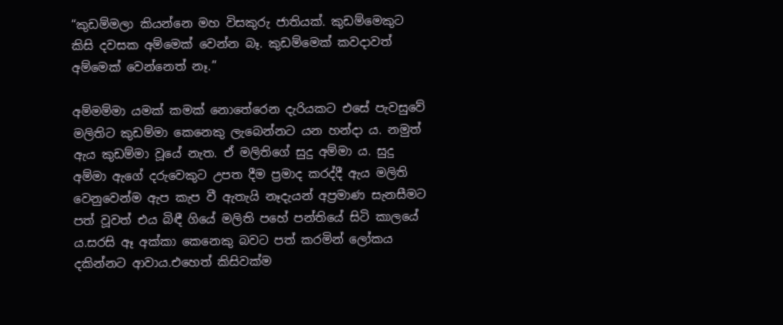“කුඩම්මලා කියන්නෙ මහ විසකුරු ජාතියක්. කුඩම්මෙකුට කිසි දවසක අම්මෙක් වෙන්න බෑ. කුඩම්මෙක් කවදාවත් අම්මෙක් වෙන්නෙත් නෑ.”

අම්මම්මා යමක් කමක් නොතේරෙන දැරියකට එසේ පැවසුවේ මලිතිට කුඩම්මා කෙනෙකු ලැබෙන්නට යන හන්දා ය. නමුත් ඇය කුඩම්මා වූයේ නැත. ඒ මලිතිගේ සුදු අම්මා ය. සුදු අම්මා ඇගේ දරුවෙකුට උපත දීම ප්‍රමාද කරද්දී ඇය මලිති වෙනුවෙන්ම ඇප කැප වී ඇතැයි නෑදැයන් අප්‍රමාණ සැනසීමට පත් වූවත් එය බිඳී ගියේ මලිති පහේ පන්තියේ සිටි කාලයේ ය.සරසි ඈ අක්කා කෙනෙකු බවට පත් කරමින් ලෝකය දකින්නට ආවාය.එහෙත් කිසිවක්ම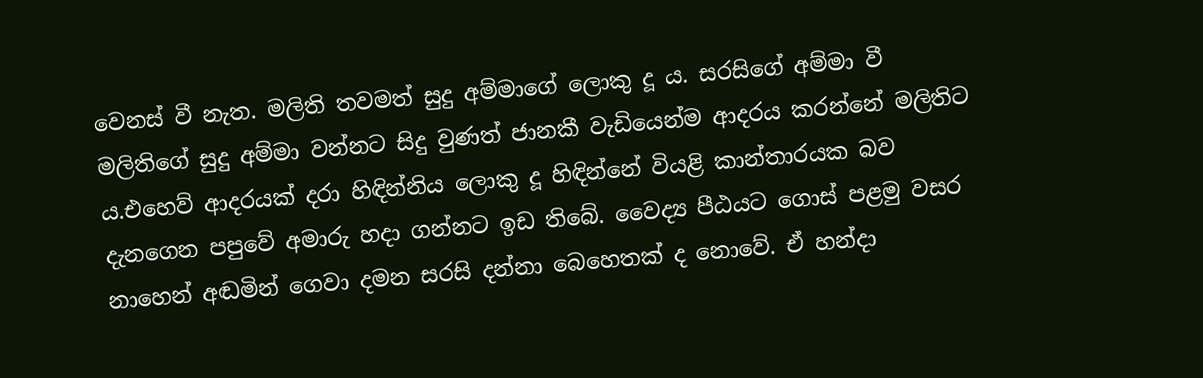වෙනස් වී නැත. මලිති තවමත් සුදු අම්මාගේ ලොකු දූ ය. සරසිගේ අම්මා වී මලිතිගේ සුදු අම්මා වන්නට සිදු වුණත් ජානකී වැඩියෙන්ම ආදරය කරන්නේ මලිතිට ය.එහෙව් ආදරයක් දරා හිඳින්නිය ලොකු දූ හිඳින්නේ වියළි කාන්තාරයක බව දැනගෙන පපුවේ අමාරු හදා ගන්නට ඉඩ තිබේ. වෛද්‍ය පීඨයට ගොස් පළමු වසර නාහෙන් අඬමින් ගෙවා දමන සරසි දන්නා බෙහෙතක් ද නොවේ. ඒ හන්දා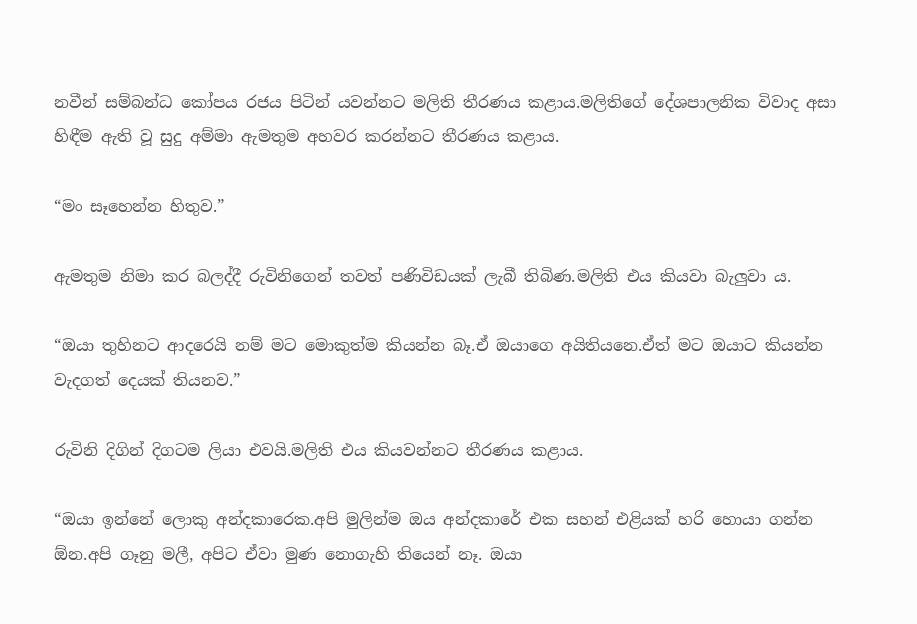නවීන් සම්බන්ධ කෝපය රජය පිටින් යවන්නට මලිති තීරණය කළාය.මලිතිගේ දේශපාලනික විවාද අසා හිඳීම ඇති වූ සුදු අම්මා ඇමතුම අහවර කරන්නට තීරණය කළාය.

“මං සෑහෙන්න හිතුව.”

ඇමතුම නිමා කර බලද්දී රුවිනිගෙන් තවත් පණිවිඩයක් ලැබී තිබිණ.මලිති එය කියවා බැලුවා ය.

“ඔයා තුහිනට ආදරෙයි නම් මට මොකුත්ම කියන්න බෑ.ඒ ඔයාගෙ අයිතියනෙ.ඒත් මට ඔයාට කියන්න වැදගත් දෙයක් තියනව.”

රුවිනි දිගින් දිගටම ලියා එවයි.මලිති එය කියවන්නට තීරණය කළාය.

“ඔයා ඉන්නේ ලොකු අන්දකාරෙක.අපි මුලින්ම ඔය අන්දකාරේ එක සහන් එළියක් හරි හොයා ගන්න ඕන.අපි ගෑනු මලී, අපිට ඒවා මුණ නොගැහි තියෙන් නෑ. ඔයා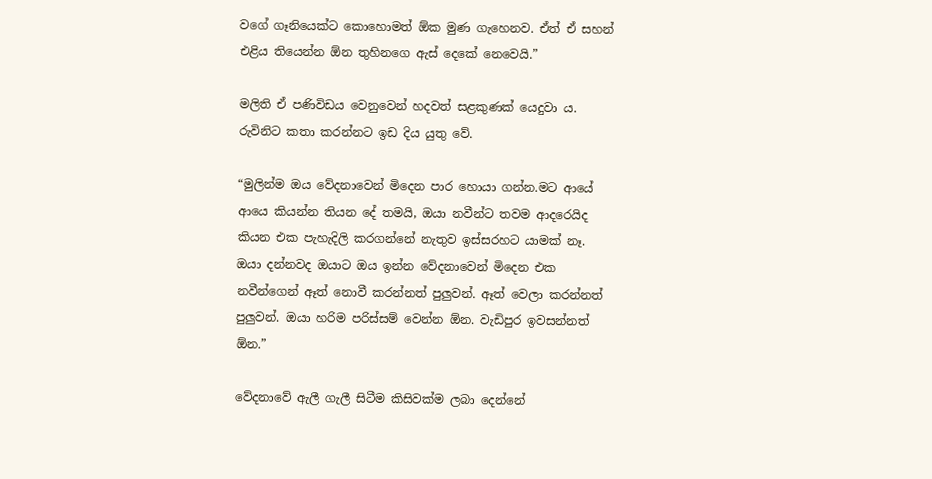වගේ ගෑනියෙක්ට කොහොමත් ඕක මුණ ගැහෙනව. ඒත් ඒ සහන් එළිය තියෙන්න ඕන තුහිනගෙ ඇස් දෙකේ නෙවෙයි.”

මලිති ඒ පණිවිඩය වෙනුවෙන් හදවත් සළකුණක් යෙදුවා ය. රුවිනිට කතා කරන්නට ඉඩ දිය යුතු වේ.

“මුලින්ම ඔය වේදනාවෙන් මිදෙන පාර හොයා ගන්න.මට ආයේ ආයෙ කියන්න තියන දේ තමයි, ඔයා නවීන්ට තවම ආදරෙයිද කියන එක පැහැදිලි කරගන්නේ නැතුව ඉස්සරහට යාමක් නෑ. ඔයා දන්නවද ඔයාට ඔය ඉන්න වේදනාවෙන් මිදෙන එක නවීන්ගෙන් ඈත් නොවී කරන්නත් පුලුවන්. ඈත් වෙලා කරන්නත් පුලුවන්. ඔයා හරිම පරිස්සම් වෙන්න ඕන. වැඩිපුර ඉවසන්නත් ඕන.”

වේදනාවේ ඇලී ගැලී සිටීම කිසිවක්ම ලබා දෙන්නේ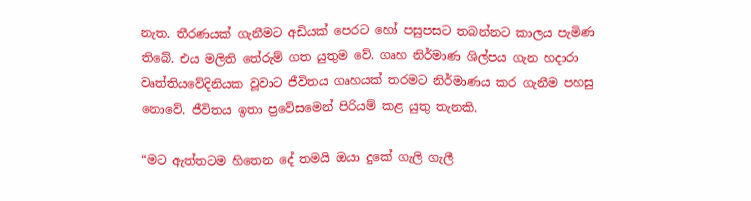නැත. තීරණයක් ගැනීමට අඩියක් පෙරට හෝ පසුපසට තබන්නට කාලය පැමිණ තිබේ. එය මලිති තේරුම් ගත යුතුම වේ. ගෘහ නිර්මාණ ශිල්පය ගැන හදාරා වෘත්තියවේදිනියක වූවාට ජීවිතය ගෘහයක් තරමට නිර්මාණය කර ගැනීම පහසු නොවේ. ජීවිතය ඉතා ප්‍රවේසමෙන් පිරියම් කළ යුතු තැනකි.

“මට ඇත්තටම හිතෙන දේ තමයි ඔයා දුකේ ගැලි ගැලී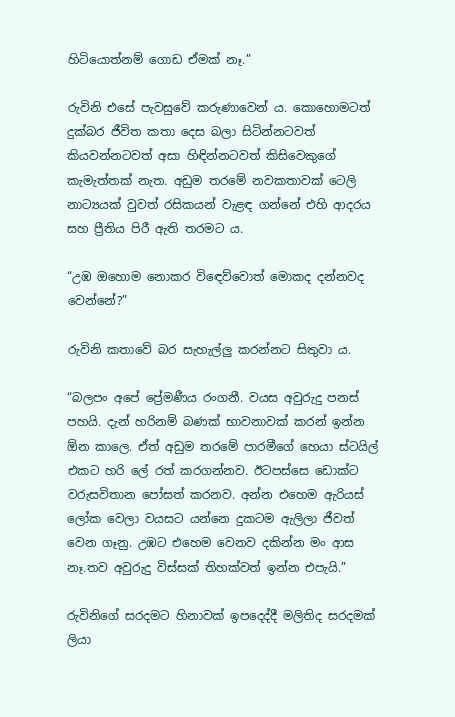හිටියොත්නම් ගොඩ ඒමක් නෑ.”

රුවිනි එසේ පැවසුවේ කරුණාවෙන් ය. කොහොමටත් දුක්බර ජීවිත කතා දෙස බලා සිටින්නටවත් කියවන්නටවත් අසා හිඳින්නටවත් කිසිවෙකුගේ කැමැත්තක් නැත. අඩුම තරමේ නවකතාවක් ටෙලි නාට්‍යයක් වුවත් රසිකයන් වැළඳ ගන්නේ එහි ආදරය සහ ප්‍රීතිය පිරී ඇති තරමට ය.

“උඹ ඔහොම නොකර විඳෙව්වොත් මොකද දන්නවද වෙන්නේ?”

රුවිනි කතාවේ බර සැහැල්ලු කරන්නට සිතුවා ය.

“බලපං අපේ ප්‍රේමණීය රංගනී. වයස අවුරුදු පනස් පහයි. දැන් හරිනම් බණක් භාවනාවක් කරන් ඉන්න ඕන කාලෙ. ඒත් අඩුම තරමේ පාරමීගේ හෙයා ස්ටයිල් එකට හරි ලේ රත් කරගන්නව. ඊටපස්සෙ ඩොක්ට වරුසවිතාන පෝසත් කරනව. අන්න එහෙම ඇරියස් ලෝක වෙලා වයසට යන්නෙ දුකටම ඇලිලා ජීවත් වෙන ගෑනු. උඹට එහෙම වෙනව දකින්න මං ආස නෑ.තව අවුරුදු විස්සක් තිහක්වත් ඉන්න එපැයි.”

රුවිනිගේ සරදමට හිනාවක් ඉපදෙද්දී මලිතිද සරදමක් ලියා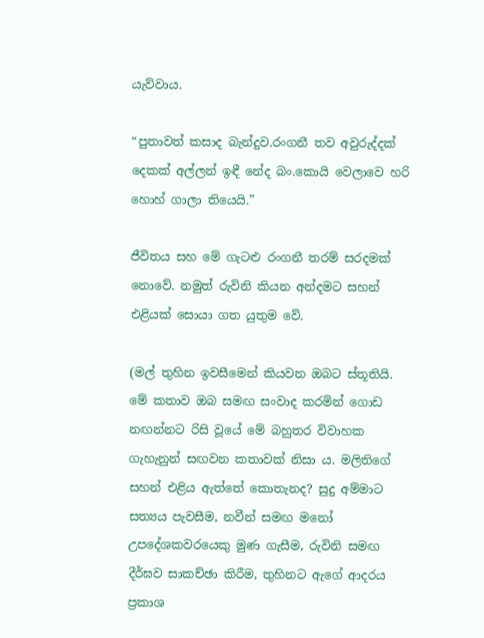යැව්වාය.

“පුතාවත් කසාද බැන්දුව.රංගනී තව අවුරුද්දක් දෙකක් අල්ලන් ඉඳී නේද බං.කොයි වෙලාවෙ හරි හොහ් ගාලා තියෙයි.”

ජීවිතය සහ මේ ගැටළු රංගනී තරම් සරදමක් නොවේ. නමුත් රුවිනි කියන අන්දමට සහන් එළියක් සොයා ගත යුතුම වේ.

(මල් තුහින ඉවසීමෙන් කියවන ඔබට ස්තූතියි. මේ කතාව ඔබ සමඟ සංවාද කරමින් ගොඩ නඟන්නට රිසි වූයේ මේ බහුතර විවාහක ගැහැනුන් සඟවන කතාවක් නිසා ය. මලිතිගේ සහන් එළිය ඇත්තේ කොතැනද? සුදු අම්මාට සත්‍යය පැවසීම, නවීන් සමඟ මනෝ උපදේශකවරයෙකු මුණ ගැසීම, රුවිනි සමඟ දීර්ඝව සාකච්ඡා කිරීම, තුහිනට ඇගේ ආදරය ප්‍රකාශ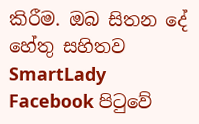කිරීම. ඔබ සිතන දේ හේතු සහිතව SmartLady Facebook පිටුවේ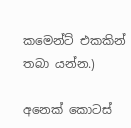කමෙන්ට් එකකින් තබා යන්න.)

අනෙක් කොටස්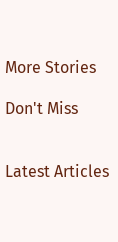More Stories

Don't Miss


Latest Articles